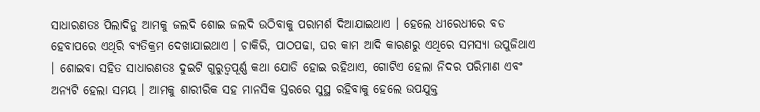ସାଧାରଣତଃ ପିଲାଦିନୁ ଆମକୁ ଜଲଦି ଶୋଇ ଜଲଦି ଉଠିବାକୁ ପରାମର୍ଶ ଦିଆଯାଇଥାଏ । ହେଲେ ଧୀରେଧୀରେ ବଡ ହେବାପରେ ଏଥିରି ବ୍ୟତିକ୍ରମ ଦେଖାଯାଇଥାଏ । ଚାକିରି, ପାଠପଢା, ଘର କାମ ଆଦି କାରଣରୁ ଏଥିରେ ସମସ୍ୟା ଉପୁଜିଥାଏ । ଶୋଇବା ସହିତ ସାଧାରଣତଃ ଦୁଇଟି ଗୁରୁତ୍ୱପୂର୍ଣ୍ଣ କଥା ଯୋଡି ହୋଇ ରହିଥାଏ, ଗୋଟିଏ ହେଲା ନିଦର ପରିମାଣ ଏବଂ ଅନ୍ୟଟି ହେଲା ସମୟ । ଆମକୁ ଶାରୀରିକ ସହ ମାନସିକ ସ୍ତରରେ ସୁସ୍ଥ ରହିବାକୁ ହେଲେ ଉପଯୁକ୍ତ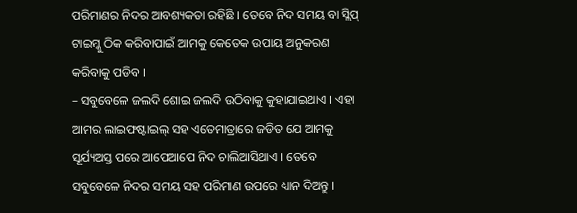ପରିମାଣର ନିଦର ଆବଶ୍ୟକତା ରହିଛି । ତେବେ ନିଦ ସମୟ ବା ସ୍ଲିପ୍ ଟାଇମ୍କୁ ଠିକ କରିବାପାଇଁ ଆମକୁ କେତେକ ଉପାୟ ଅନୁକରଣ କରିବାକୁ ପଡିବ ।
– ସବୁବେଳେ ଜଲଦି ଶୋଇ ଜଲଦି ଉଠିବାକୁ କୁହାଯାଇଥାଏ । ଏହା ଆମର ଲାଇଫଷ୍ଟାଇଲ୍ ସହ ଏତେମାତ୍ରାରେ ଜଡିତ ଯେ ଆମକୁ ସୂର୍ଯ୍ୟଅସ୍ତ ପରେ ଆପେଆପେ ନିଦ ଚାଲିଆସିଥାଏ । ତେବେ ସବୁବେଳେ ନିଦର ସମୟ ସହ ପରିମାଣ ଉପରେ ଧ୍ୟାନ ଦିଅନ୍ତୁ ।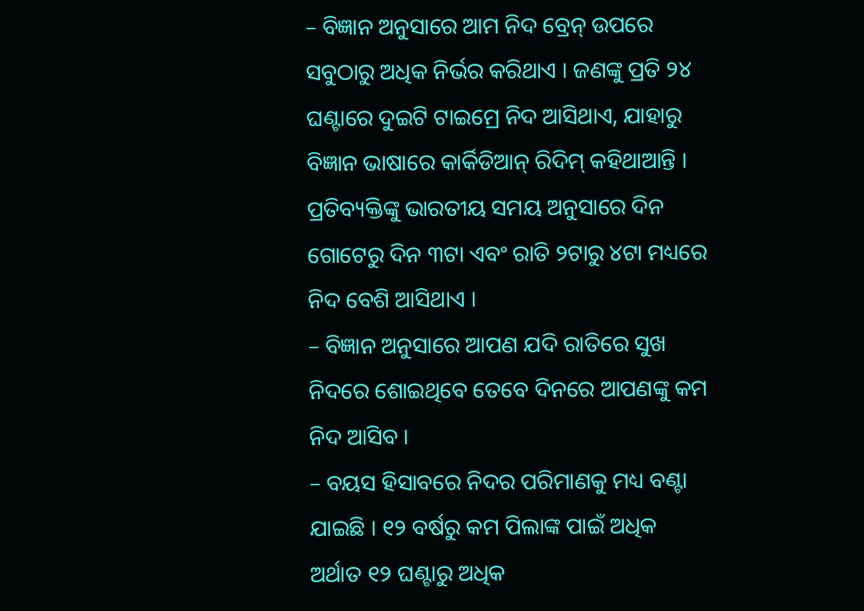– ବିଜ୍ଞାନ ଅନୁସାରେ ଆମ ନିଦ ବ୍ରେନ୍ ଉପରେ ସବୁଠାରୁ ଅଧିକ ନିର୍ଭର କରିଥାଏ । ଜଣଙ୍କୁ ପ୍ରତି ୨୪ ଘଣ୍ଟାରେ ଦୁଇଟି ଟାଇମ୍ରେ ନିଦ ଆସିଥାଏ, ଯାହାରୁ ବିଜ୍ଞାନ ଭାଷାରେ କାର୍କିଡିଆନ୍ ରିଦିମ୍ କହିଥାଆନ୍ତି । ପ୍ରତିବ୍ୟକ୍ତିଙ୍କୁ ଭାରତୀୟ ସମୟ ଅନୁସାରେ ଦିନ ଗୋଟେରୁ ଦିନ ୩ଟା ଏବଂ ରାତି ୨ଟାରୁ ୪ଟା ମଧ୍ୟରେ ନିଦ ବେଶି ଆସିଥାଏ ।
– ବିଜ୍ଞାନ ଅନୁସାରେ ଆପଣ ଯଦି ରାତିରେ ସୁଖ ନିଦରେ ଶୋଇଥିବେ ତେବେ ଦିନରେ ଆପଣଙ୍କୁ କମ ନିଦ ଆସିବ ।
– ବୟସ ହିସାବରେ ନିଦର ପରିମାଣକୁ ମଧ୍ୟ ବଣ୍ଟା ଯାଇଛି । ୧୨ ବର୍ଷରୁ କମ ପିଲାଙ୍କ ପାଇଁ ଅଧିକ ଅର୍ଥାତ ୧୨ ଘଣ୍ଟାରୁ ଅଧିକ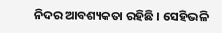ନିଦର ଆବଶ୍ୟକତା ରହିଛି । ସେହିଭଳି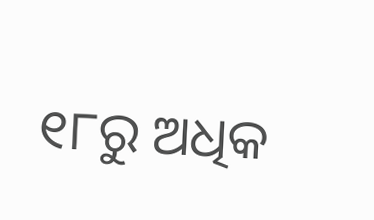୧୮ରୁ ଅଧିକ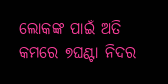ଲୋକଙ୍କ ପାଇଁ ଅତି କମରେ ୭ଘଣ୍ଟା ନିଦର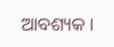ଆବଶ୍ୟକ ।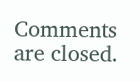Comments are closed.